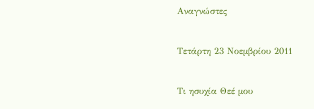Αναγνώστες

Τετάρτη 23 Νοεμβρίου 2011

Τι ησυχία Θεέ μου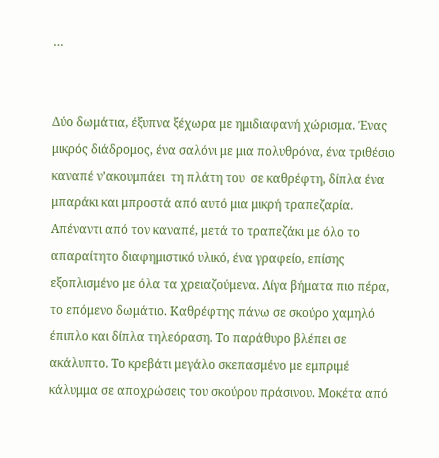…


Δύο δωμάτια, έξυπνα ξέχωρα με ημιδιαφανή χώρισμα. Ένας μικρός διάδρομος, ένα σαλόνι με μια πολυθρόνα, ένα τριθέσιο καναπέ ν’ακουμπάει  τη πλάτη του  σε καθρέφτη, δίπλα ένα μπαράκι και μπροστά από αυτό μια μικρή τραπεζαρία. Απέναντι από τον καναπέ, μετά το τραπεζάκι με όλο το απαραίτητο διαφημιστικό υλικό, ένα γραφείο, επίσης εξοπλισμένο με όλα τα χρειαζούμενα. Λίγα βήματα πιο πέρα, το επόμενο δωμάτιο. Καθρέφτης πάνω σε σκούρο χαμηλό έπιπλο και δίπλα τηλεόραση. Το παράθυρο βλέπει σε ακάλυπτο. Το κρεβάτι μεγάλο σκεπασμένο με εμπριμέ κάλυμμα σε αποχρώσεις του σκούρου πράσινου. Μοκέτα από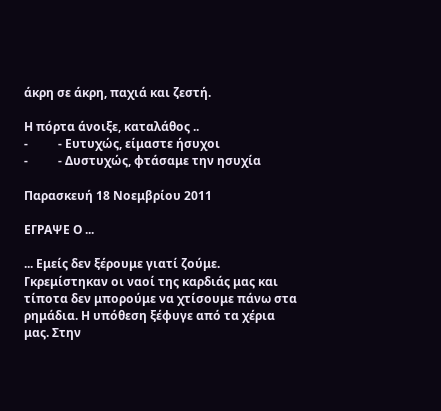άκρη σε άκρη, παχιά και ζεστή.

Η πόρτα άνοιξε, καταλάθος ..
-          - Ευτυχώς, είμαστε ήσυχοι
-          - Δυστυχώς, φτάσαμε την ησυχία

Παρασκευή 18 Νοεμβρίου 2011

ΕΓΡΑΨΕ Ο ...

... Εμείς δεν ξέρουμε γιατί ζούμε. Γκρεμίστηκαν οι ναοί της καρδιάς μας και τίποτα δεν μπορούμε να χτίσουμε πάνω στα ρημάδια. Η υπόθεση ξέφυγε από τα χέρια μας. Στην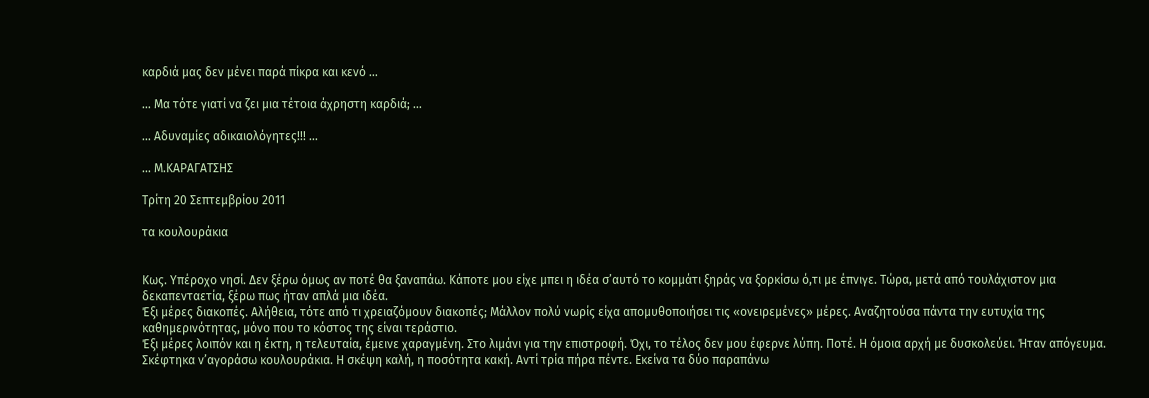καρδιά μας δεν μένει παρά πίκρα και κενό ...

... Μα τότε γιατί να ζει μια τέτοια άχρηστη καρδιά; ...

... Αδυναμίες αδικαιολόγητες!!! ...

... Μ.ΚΑΡΑΓΑΤΣΗΣ

Τρίτη 20 Σεπτεμβρίου 2011

τα κουλουράκια


Κως. Υπέροχο νησί. Δεν ξέρω όμως αν ποτέ θα ξαναπάω. Κάποτε μου είχε μπει η ιδέα σ’αυτό το κομμάτι ξηράς να ξορκίσω ό,τι με έπνιγε. Τώρα, μετά από τουλάχιστον μια δεκαπενταετία, ξέρω πως ήταν απλά μια ιδέα.
Έξι μέρες διακοπές. Αλήθεια, τότε από τι χρειαζόμουν διακοπές; Μάλλον πολύ νωρίς είχα απομυθοποιήσει τις «ονειρεμένες» μέρες. Αναζητούσα πάντα την ευτυχία της καθημερινότητας, μόνο που το κόστος της είναι τεράστιο.
Έξι μέρες λοιπόν και η έκτη, η τελευταία, έμεινε χαραγμένη. Στο λιμάνι για την επιστροφή. Όχι, το τέλος δεν μου έφερνε λύπη. Ποτέ. Η όμοια αρχή με δυσκολεύει. Ήταν απόγευμα. Σκέφτηκα ν’αγοράσω κουλουράκια. Η σκέψη καλή, η ποσότητα κακή. Αντί τρία πήρα πέντε. Εκείνα τα δύο παραπάνω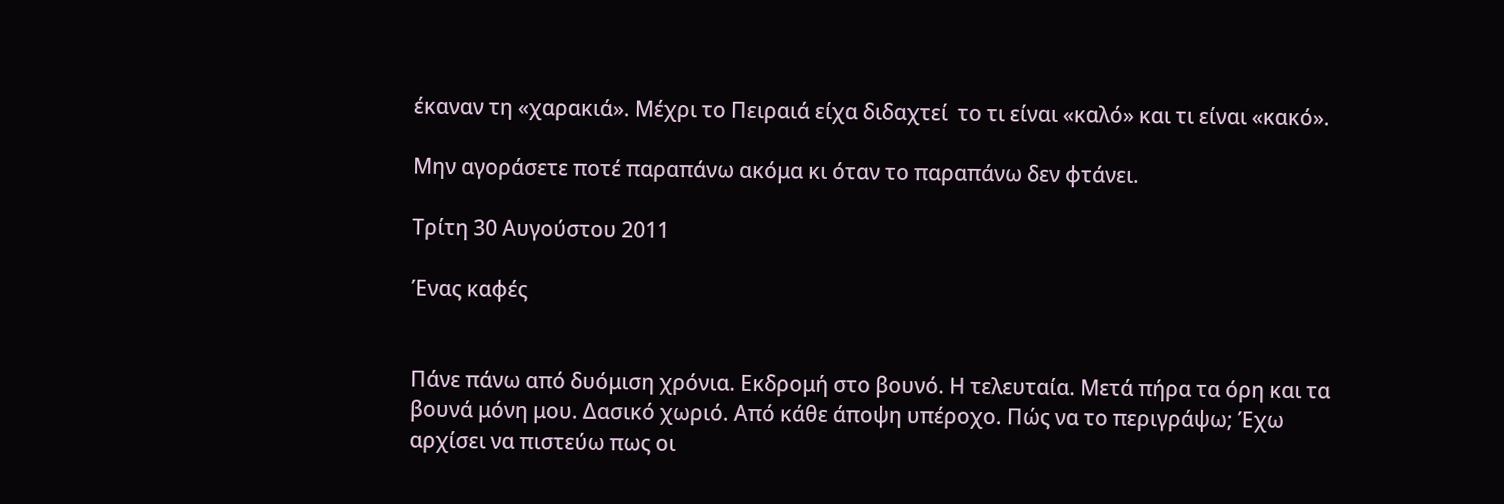έκαναν τη «χαρακιά». Μέχρι το Πειραιά είχα διδαχτεί  το τι είναι «καλό» και τι είναι «κακό».

Μην αγοράσετε ποτέ παραπάνω ακόμα κι όταν το παραπάνω δεν φτάνει.

Τρίτη 30 Αυγούστου 2011

Ένας καφές


Πάνε πάνω από δυόμιση χρόνια. Εκδρομή στο βουνό. Η τελευταία. Μετά πήρα τα όρη και τα βουνά μόνη μου. Δασικό χωριό. Από κάθε άποψη υπέροχο. Πώς να το περιγράψω; Έχω αρχίσει να πιστεύω πως οι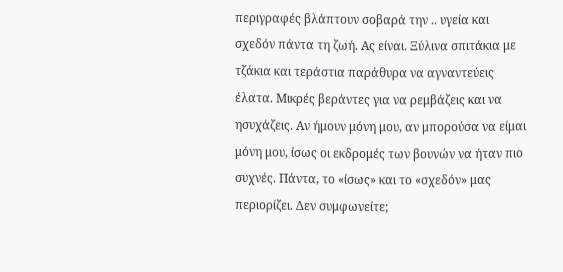περιγραφές βλάπτουν σοβαρά την .. υγεία και σχεδόν πάντα τη ζωή. Ας είναι. Ξύλινα σπιτάκια με τζάκια και τεράστια παράθυρα να αγναντεύεις έλατα. Μικρές βεράντες για να ρεμβάζεις και να ησυχάζεις. Αν ήμουν μόνη μου, αν μπορούσα να είμαι μόνη μου, ίσως οι εκδρομές των βουνών να ήταν πιο συχνές. Πάντα, το «ίσως» και το «σχεδόν» μας περιορίζει. Δεν συμφωνείτε;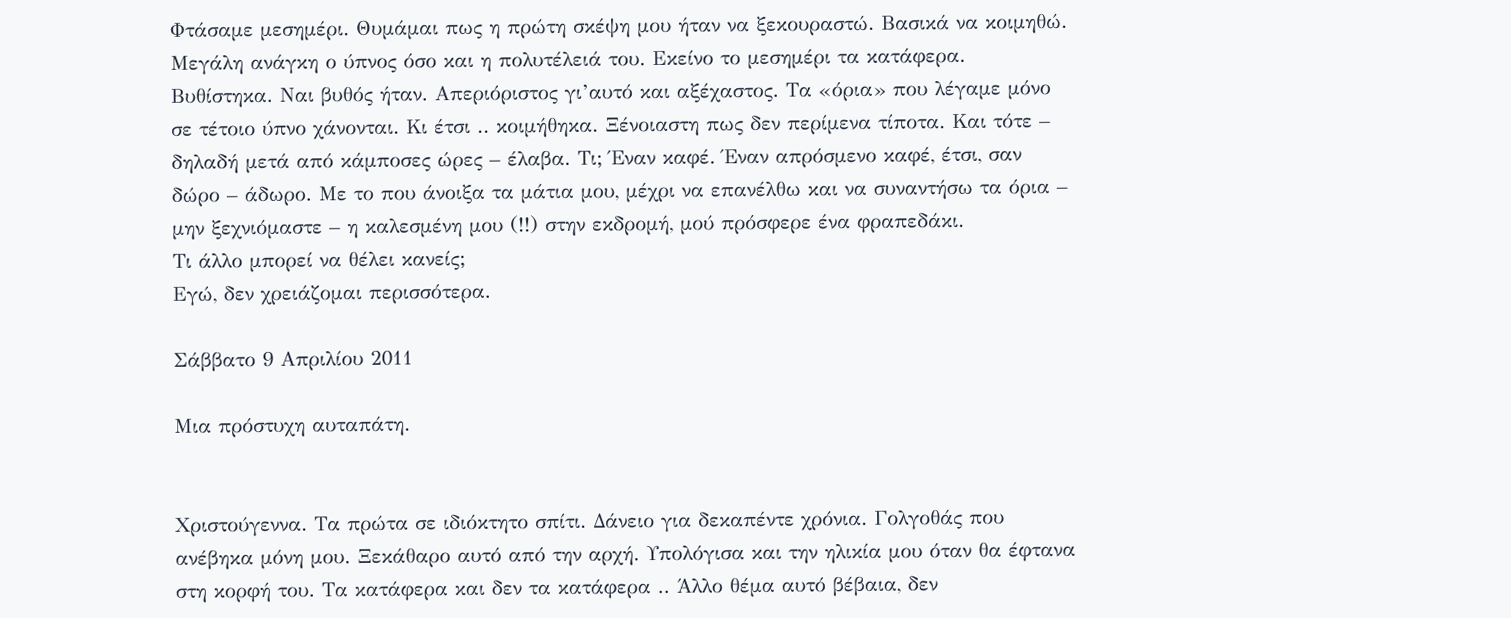Φτάσαμε μεσημέρι. Θυμάμαι πως η πρώτη σκέψη μου ήταν να ξεκουραστώ. Βασικά να κοιμηθώ. Μεγάλη ανάγκη ο ύπνος όσο και η πολυτέλειά του. Εκείνο το μεσημέρι τα κατάφερα. Βυθίστηκα. Ναι βυθός ήταν. Απεριόριστος γι’αυτό και αξέχαστος. Τα «όρια» που λέγαμε μόνο σε τέτοιο ύπνο χάνονται. Κι έτσι .. κοιμήθηκα. Ξένοιαστη πως δεν περίμενα τίποτα. Και τότε – δηλαδή μετά από κάμποσες ώρες – έλαβα. Τι; Έναν καφέ. Έναν απρόσμενο καφέ, έτσι, σαν δώρο – άδωρο. Με το που άνοιξα τα μάτια μου, μέχρι να επανέλθω και να συναντήσω τα όρια – μην ξεχνιόμαστε – η καλεσμένη μου (!!) στην εκδρομή, μού πρόσφερε ένα φραπεδάκι.
Τι άλλο μπορεί να θέλει κανείς;
Εγώ, δεν χρειάζομαι περισσότερα.

Σάββατο 9 Απριλίου 2011

Μια πρόστυχη αυταπάτη.


Χριστούγεννα. Τα πρώτα σε ιδιόκτητο σπίτι. Δάνειο για δεκαπέντε χρόνια. Γολγοθάς που ανέβηκα μόνη μου. Ξεκάθαρο αυτό από την αρχή. Υπολόγισα και την ηλικία μου όταν θα έφτανα στη κορφή του. Τα κατάφερα και δεν τα κατάφερα .. Άλλο θέμα αυτό βέβαια, δεν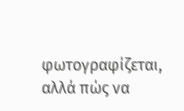φωτογραφίζεται, αλλά πώς να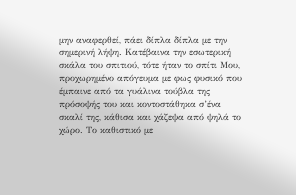μην αναφερθεί, πάει δίπλα δίπλα με την σημερινή λήψη. Κατέβαινα την εσωτερική σκάλα του σπιτιού, τότε ήταν το σπίτι Μου, προχωρημένο απόγευμα με φως φυσικό που έμπαινε από τα γυάλινα τούβλα της πρόσοψής του και κοντοστάθηκα σ’ένα σκαλί της, κάθισα και χάζεψα από ψηλά το χώρο. Το καθιστικό με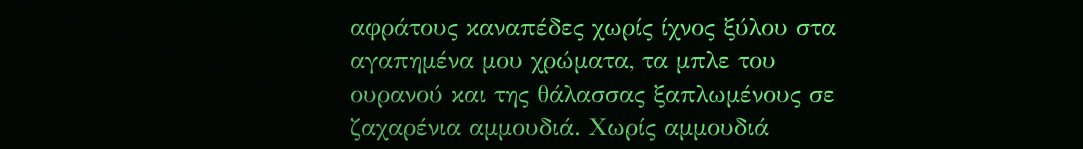αφράτους καναπέδες χωρίς ίχνος ξύλου στα αγαπημένα μου χρώματα, τα μπλε του ουρανού και της θάλασσας ξαπλωμένους σε ζαχαρένια αμμουδιά. Χωρίς αμμουδιά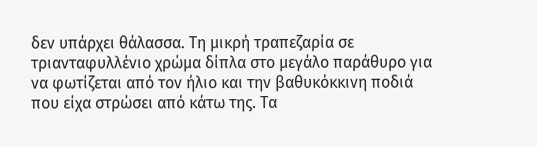δεν υπάρχει θάλασσα. Τη μικρή τραπεζαρία σε τριανταφυλλένιο χρώμα δίπλα στο μεγάλο παράθυρο για να φωτίζεται από τον ήλιο και την βαθυκόκκινη ποδιά που είχα στρώσει από κάτω της. Τα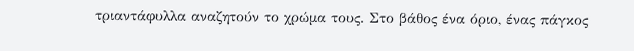τριαντάφυλλα αναζητούν το χρώμα τους. Στο βάθος ένα όριο, ένας πάγκος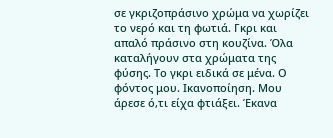σε γκριζοπράσινο χρώμα να χωρίζει το νερό και τη φωτιά. Γκρι και απαλό πράσινο στη κουζίνα. Όλα καταλήγουν στα χρώματα της φύσης. Το γκρι ειδικά σε μένα. Ο φόντος μου. Ικανοποίηση. Μου άρεσε ό,τι είχα φτιάξει. Έκανα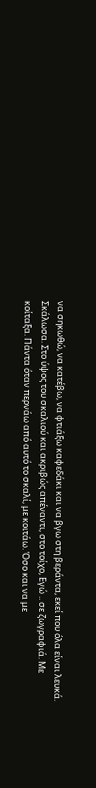να σηκωθώ, να κατέβω, να φτιάξω καφεδάκι και να βγω στη βεράντα, εκεί που όλα είναι λευκά. Σκάλωσα. Στο ύψος του σκαλιού και ακριβώς απέναντι, στο τοίχο, Εγώ .. σε ζωγραφιά. Με κοίταξα. Πάντα όταν περνάω από αυτό το σκαλί, με κοιτάω. Όσο και να με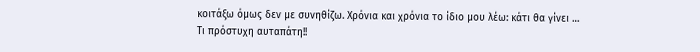κοιτάξω όμως δεν με συνηθίζω. Χρόνια και χρόνια το ίδιο μου λέω: κάτι θα γίνει …
Τι πρόστυχη αυταπάτη!!